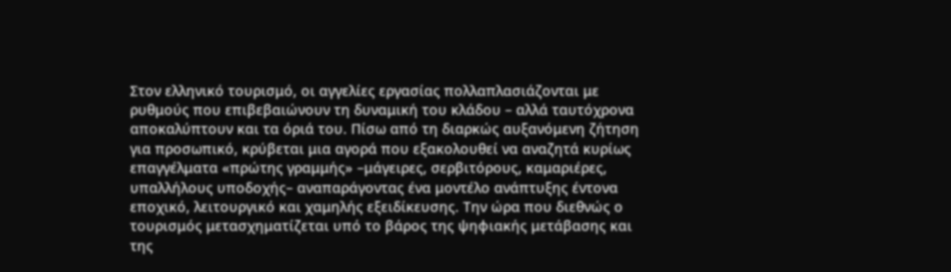Στον ελληνικό τουρισμό, οι αγγελίες εργασίας πολλαπλασιάζονται με ρυθμούς που επιβεβαιώνουν τη δυναμική του κλάδου – αλλά ταυτόχρονα αποκαλύπτουν και τα όριά του. Πίσω από τη διαρκώς αυξανόμενη ζήτηση για προσωπικό, κρύβεται μια αγορά που εξακολουθεί να αναζητά κυρίως επαγγέλματα «πρώτης γραμμής» –μάγειρες, σερβιτόρους, καμαριέρες, υπαλλήλους υποδοχής– αναπαράγοντας ένα μοντέλο ανάπτυξης έντονα εποχικό, λειτουργικό και χαμηλής εξειδίκευσης. Την ώρα που διεθνώς ο τουρισμός μετασχηματίζεται υπό το βάρος της ψηφιακής μετάβασης και της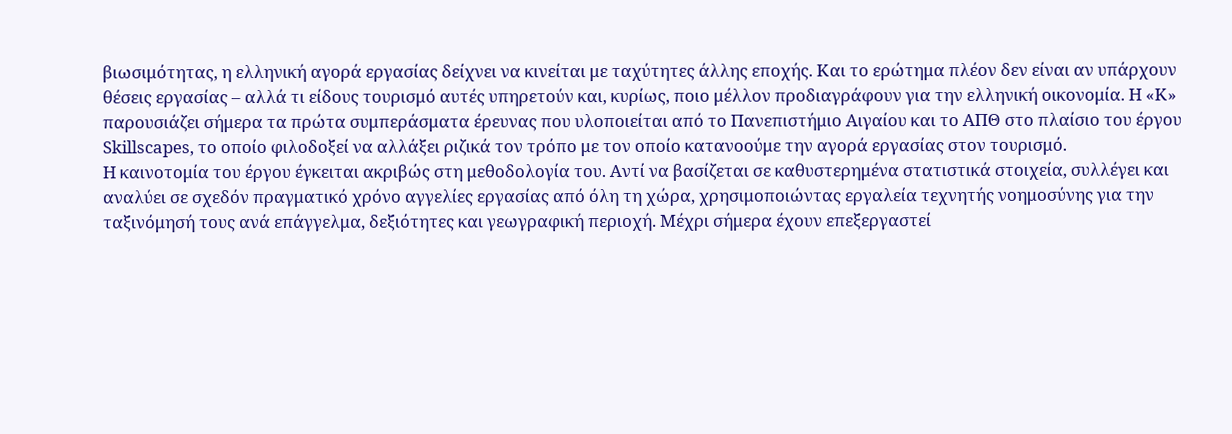βιωσιμότητας, η ελληνική αγορά εργασίας δείχνει να κινείται με ταχύτητες άλλης εποχής. Και το ερώτημα πλέον δεν είναι αν υπάρχουν θέσεις εργασίας – αλλά τι είδους τουρισμό αυτές υπηρετούν και, κυρίως, ποιο μέλλον προδιαγράφουν για την ελληνική οικονομία. Η «Κ» παρουσιάζει σήμερα τα πρώτα συμπεράσματα έρευνας που υλοποιείται από το Πανεπιστήμιο Αιγαίου και το ΑΠΘ στο πλαίσιο του έργου Skillscapes, το οποίο φιλοδοξεί να αλλάξει ριζικά τον τρόπο με τον οποίο κατανοούμε την αγορά εργασίας στον τουρισμό.
Η καινοτομία του έργου έγκειται ακριβώς στη μεθοδολογία του. Αντί να βασίζεται σε καθυστερημένα στατιστικά στοιχεία, συλλέγει και αναλύει σε σχεδόν πραγματικό χρόνο αγγελίες εργασίας από όλη τη χώρα, χρησιμοποιώντας εργαλεία τεχνητής νοημοσύνης για την ταξινόμησή τους ανά επάγγελμα, δεξιότητες και γεωγραφική περιοχή. Μέχρι σήμερα έχουν επεξεργαστεί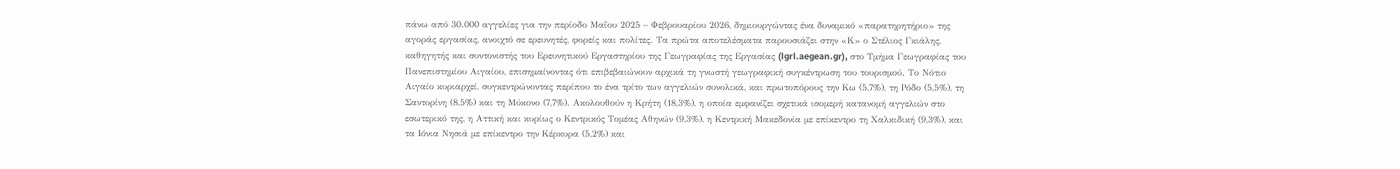πάνω από 30.000 αγγελίες για την περίοδο Μαΐου 2025 – Φεβρουαρίου 2026, δημιουργώντας ένα δυναμικό «παρατηρητήριο» της αγοράς εργασίας, ανοιχτό σε ερευνητές, φορείς και πολίτες. Τα πρώτα αποτελέσματα παρουσιάζει στην «Κ» ο Στέλιος Γκιάλης, καθηγητής και συντονιστής του Ερευνητικού Εργαστηρίου της Γεωγραφίας της Εργασίας (lgrl.aegean.gr), στο Τμήμα Γεωγραφίας του Πανεπιστημίου Αιγαίου, επισημαίνοντας ότι επιβεβαιώνουν αρχικά τη γνωστή γεωγραφική συγκέντρωση του τουρισμού. Το Νότιο Αιγαίο κυριαρχεί, συγκεντρώνοντας περίπου το ένα τρίτο των αγγελιών συνολικά, και πρωτοπόρους την Κω (5,7%), τη Ρόδο (5,5%), τη Σαντορίνη (8,5%) και τη Μύκονο (7,7%). Ακολουθούν η Κρήτη (18,3%), η οποία εμφανίζει σχετικά ισομερή κατανομή αγγελιών στο εσωτερικό της, η Αττική και κυρίως ο Κεντρικός Τομέας Αθηνών (9,3%), η Κεντρική Μακεδονία με επίκεντρο τη Χαλκιδική (9,3%), και τα Ιόνια Νησιά με επίκεντρο την Κέρκυρα (5,2%) και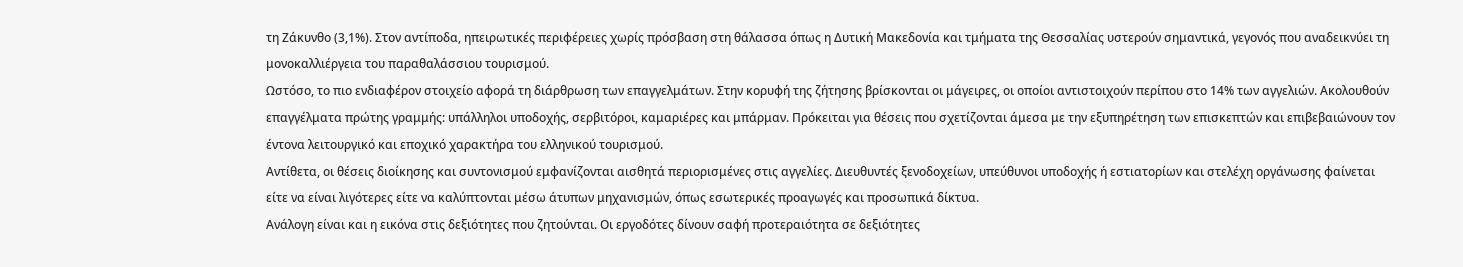τη Ζάκυνθο (3,1%). Στον αντίποδα, ηπειρωτικές περιφέρειες χωρίς πρόσβαση στη θάλασσα όπως η Δυτική Μακεδονία και τμήματα της Θεσσαλίας υστερούν σημαντικά, γεγονός που αναδεικνύει τη μονοκαλλιέργεια του παραθαλάσσιου τουρισμού.
Ωστόσο, το πιο ενδιαφέρον στοιχείο αφορά τη διάρθρωση των επαγγελμάτων. Στην κορυφή της ζήτησης βρίσκονται οι μάγειρες, οι οποίοι αντιστοιχούν περίπου στο 14% των αγγελιών. Ακολουθούν επαγγέλματα πρώτης γραμμής: υπάλληλοι υποδοχής, σερβιτόροι, καμαριέρες και μπάρμαν. Πρόκειται για θέσεις που σχετίζονται άμεσα με την εξυπηρέτηση των επισκεπτών και επιβεβαιώνουν τον έντονα λειτουργικό και εποχικό χαρακτήρα του ελληνικού τουρισμού.
Αντίθετα, οι θέσεις διοίκησης και συντονισμού εμφανίζονται αισθητά περιορισμένες στις αγγελίες. Διευθυντές ξενοδοχείων, υπεύθυνοι υποδοχής ή εστιατορίων και στελέχη οργάνωσης φαίνεται είτε να είναι λιγότερες είτε να καλύπτονται μέσω άτυπων μηχανισμών, όπως εσωτερικές προαγωγές και προσωπικά δίκτυα.
Ανάλογη είναι και η εικόνα στις δεξιότητες που ζητούνται. Οι εργοδότες δίνουν σαφή προτεραιότητα σε δεξιότητες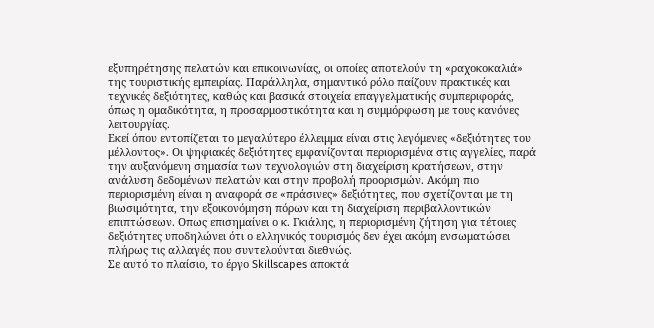εξυπηρέτησης πελατών και επικοινωνίας, οι οποίες αποτελούν τη «ραχοκοκαλιά» της τουριστικής εμπειρίας. Παράλληλα, σημαντικό ρόλο παίζουν πρακτικές και τεχνικές δεξιότητες, καθώς και βασικά στοιχεία επαγγελματικής συμπεριφοράς, όπως η ομαδικότητα, η προσαρμοστικότητα και η συμμόρφωση με τους κανόνες λειτουργίας.
Εκεί όπου εντοπίζεται το μεγαλύτερο έλλειμμα είναι στις λεγόμενες «δεξιότητες του μέλλοντος». Οι ψηφιακές δεξιότητες εμφανίζονται περιορισμένα στις αγγελίες, παρά την αυξανόμενη σημασία των τεχνολογιών στη διαχείριση κρατήσεων, στην ανάλυση δεδομένων πελατών και στην προβολή προορισμών. Ακόμη πιο περιορισμένη είναι η αναφορά σε «πράσινες» δεξιότητες, που σχετίζονται με τη βιωσιμότητα, την εξοικονόμηση πόρων και τη διαχείριση περιβαλλοντικών επιπτώσεων. Οπως επισημαίνει ο κ. Γκιάλης, η περιορισμένη ζήτηση για τέτοιες δεξιότητες υποδηλώνει ότι ο ελληνικός τουρισμός δεν έχει ακόμη ενσωματώσει πλήρως τις αλλαγές που συντελούνται διεθνώς.
Σε αυτό το πλαίσιο, το έργο Skillscapes αποκτά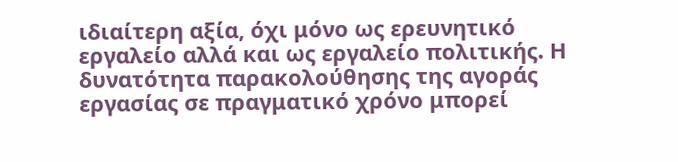ιδιαίτερη αξία, όχι μόνο ως ερευνητικό εργαλείο αλλά και ως εργαλείο πολιτικής. Η δυνατότητα παρακολούθησης της αγοράς εργασίας σε πραγματικό χρόνο μπορεί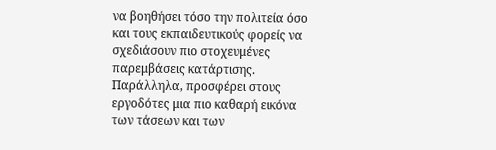να βοηθήσει τόσο την πολιτεία όσο και τους εκπαιδευτικούς φορείς να σχεδιάσουν πιο στοχευμένες παρεμβάσεις κατάρτισης. Παράλληλα, προσφέρει στους εργοδότες μια πιο καθαρή εικόνα των τάσεων και των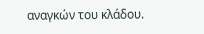αναγκών του κλάδου.